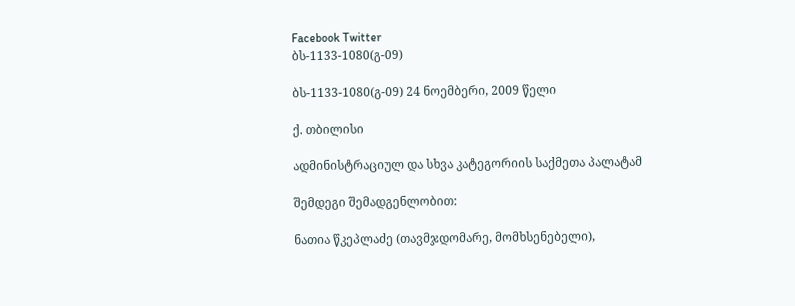Facebook Twitter
ბს-1133-1080(გ-09)

ბს-1133-1080(გ-09) 24 ნოემბერი, 2009 წელი

ქ. თბილისი

ადმინისტრაციულ და სხვა კატეგორიის საქმეთა პალატამ

შემდეგი შემადგენლობით:

ნათია წკეპლაძე (თავმჯდომარე, მომხსენებელი),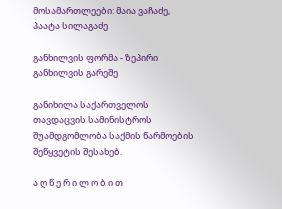მოსამართლეები: მაია ვაჩაძე, პაატა სილაგაძე

განხილვის ფორმა - ზეპირი განხილვის გარეშე

განიხილა საქართველოს თავდაცვის სამინისტროს შუამდგომლობა საქმის წარმოების შეწყვეტის შესახებ.

ა ღ წ ე რ ი ლ ო ბ ი თ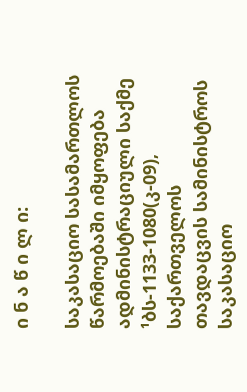ი ნ ა წ ი ლ ი:

საკასაციო სასამართლოს წარმოებაში იმყოფება ადმინისტრაციული საქმე ¹ბს-1133-1080(კ-09), საქართველოს თავდაცვის სამინისტროს საკასაციო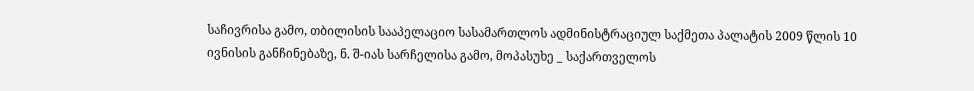საჩივრისა გამო, თბილისის სააპელაციო სასამართლოს ადმინისტრაციულ საქმეთა პალატის 2009 წლის 10 ივნისის განჩინებაზე, ნ. შ-იას სარჩელისა გამო, მოპასუხე _ საქართველოს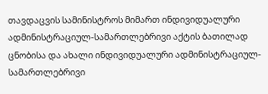თავდაცვის სამინისტროს მიმართ ინდივიდუალური ადმინისტრაციულ-სამართლებრივი აქტის ბათილად ცნობისა და ახალი ინდივიდუალური ადმინისტრაციულ-სამართლებრივი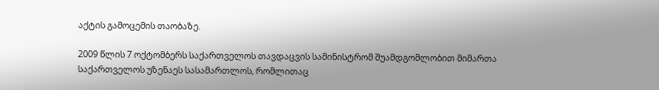აქტის გამოცემის თაობაზე.

2009 წლის 7 ოქტომბერს საქართველოს თავდაცვის სამინისტრომ შუამდგომლობით მიმართა საქართველოს უზენაეს სასამართლოს, რომლითაც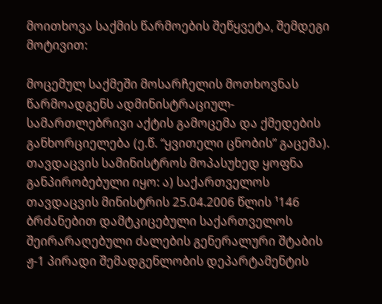მოითხოვა საქმის წარმოების შეწყვეტა, შემდეგი მოტივით:

მოცემულ საქმეში მოსარჩელის მოთხოვნას წარმოადგენს ადმინისტრაციულ-სამართლებრივი აქტის გამოცემა და ქმედების განხორციელება (ე.წ. “ყვითელი ცნობის” გაცემა). თავდაცვის სამინისტროს მოპასუხედ ყოფნა განპირობებული იყო: ა) საქართველოს თავდაცვის მინისტრის 25.04.2006 წლის ¹146 ბრძანებით დამტკიცებული საქართველოს შეირარაღებული ძალების გენერალური შტაბის ჟ-1 პირადი შემადგენლობის დეპარტამენტის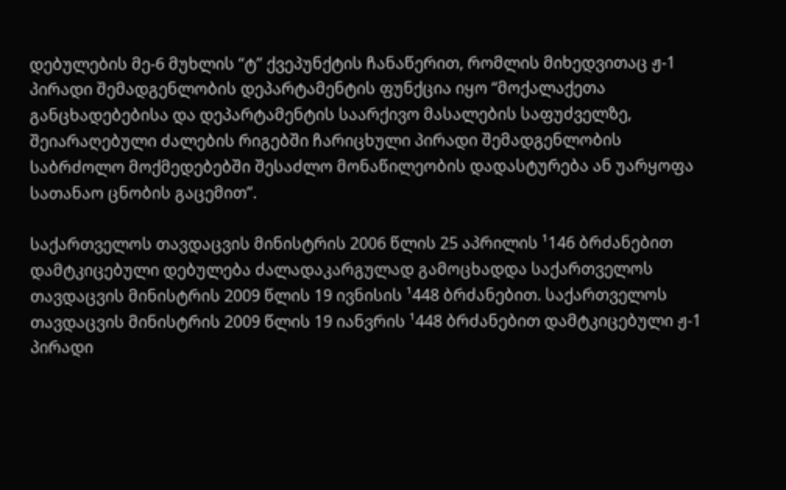დებულების მე-6 მუხლის “ტ” ქვეპუნქტის ჩანაწერით, რომლის მიხედვითაც ჟ-1 პირადი შემადგენლობის დეპარტამენტის ფუნქცია იყო “მოქალაქეთა განცხადებებისა და დეპარტამენტის საარქივო მასალების საფუძველზე, შეიარაღებული ძალების რიგებში ჩარიცხული პირადი შემადგენლობის საბრძოლო მოქმედებებში შესაძლო მონაწილეობის დადასტურება ან უარყოფა სათანაო ცნობის გაცემით”.

საქართველოს თავდაცვის მინისტრის 2006 წლის 25 აპრილის ¹146 ბრძანებით დამტკიცებული დებულება ძალადაკარგულად გამოცხადდა საქართველოს თავდაცვის მინისტრის 2009 წლის 19 ივნისის ¹448 ბრძანებით. საქართველოს თავდაცვის მინისტრის 2009 წლის 19 იანვრის ¹448 ბრძანებით დამტკიცებული ჟ-1 პირადი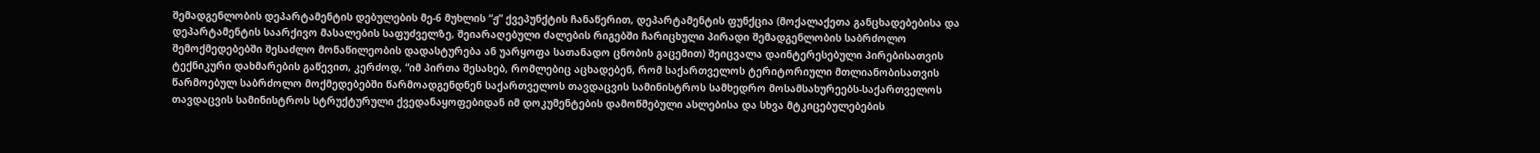შემადგენლობის დეპარტამენტის დებულების მე-6 მუხლის “ჟ” ქვეპუნქტის ჩანაწერით, დეპარტამენტის ფუნქცია (მოქალაქეთა განცხადებებისა და დეპარტამენტის საარქივო მასალების საფუძველზე, შეიარაღებული ძალების რიგებში ჩარიცხული პირადი შემადგენლობის საბრძოლო შემოქმედებებში შესაძლო მონაწილეობის დადასტურება ან უარყოფა სათანადო ცნობის გაცემით) შეიცვალა დაინტერესებული პირებისათვის ტექნიკური დახმარების გაწევით, კერძოდ, “იმ პირთა შესახებ, რომლებიც აცხადებენ, რომ საქართველოს ტერიტორიული მთლიანობისათვის წარმოებულ საბრძოლო მოქმედებებში წარმოადგენდნენ საქართველოს თავდაცვის სამინისტროს სამხედრო მოსამსახურეებს-საქართველოს თავდაცვის სამინისტროს სტრუქტურული ქვედანაყოფებიდან იმ დოკუმენტების დამოწმებული ასლებისა და სხვა მტკიცებულებების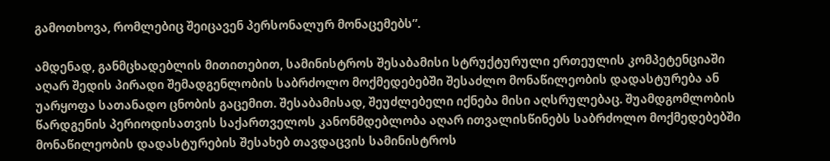გამოთხოვა, რომლებიც შეიცავენ პერსონალურ მონაცემებს”.

ამდენად, განმცხადებლის მითითებით, სამინისტროს შესაბამისი სტრუქტურული ერთეულის კომპეტენციაში აღარ შედის პირადი შემადგენლობის საბრძოლო მოქმედებებში შესაძლო მონაწილეობის დადასტურება ან უარყოფა სათანადო ცნობის გაცემით. შესაბამისად, შეუძლებელი იქნება მისი აღსრულებაც. შუამდგომლობის წარდგენის პერიოდისათვის საქართველოს კანონმდებლობა აღარ ითვალისწინებს საბრძოლო მოქმედებებში მონაწილეობის დადასტურების შესახებ თავდაცვის სამინისტროს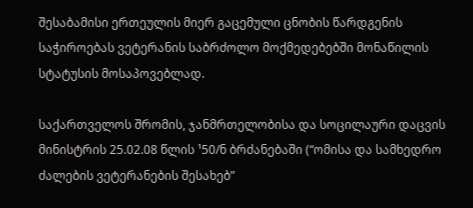შესაბამისი ერთეულის მიერ გაცემული ცნობის წარდგენის საჭიროებას ვეტერანის საბრძოლო მოქმედებებში მონაწილის სტატუსის მოსაპოვებლად.

საქართველოს შრომის, ჯანმრთელობისა და სოცილაური დაცვის მინისტრის 25.02.08 წლის ¹50/ნ ბრძანებაში (“ომისა და სამხედრო ძალების ვეტერანების შესახებ”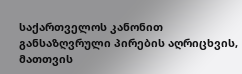საქართველოს კანონით განსაზღვრული პირების აღრიცხვის, მათთვის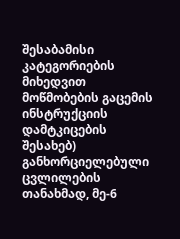შესაბამისი კატეგორიების მიხედვით მოწმობების გაცემის ინსტრუქციის დამტკიცების შესახებ) განხორციელებული ცვლილების თანახმად, მე-6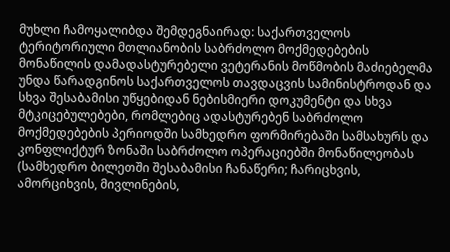მუხლი ჩამოყალიბდა შემდეგნაირად: საქართველოს ტერიტორიული მთლიანობის საბრძოლო მოქმედებების მონაწილის დამადასტურებელი ვეტერანის მოწმობის მაძიებელმა უნდა წარადგინოს საქართველოს თავდაცვის სამინისტროდან და სხვა შესაბამისი უწყებიდან ნებისმიერი დოკუმენტი და სხვა მტკიცებულებები, რომლებიც ადასტურებენ საბრძოლო მოქმედებების პერიოდში სამხედრო ფორმირებაში სამსახურს და კონფლიქტურ ზონაში საბრძოლო ოპერაციებში მონაწილეობას (სამხედრო ბილეთში შესაბამისი ჩანაწერი; ჩარიცხვის, ამორციხვის, მივლინების,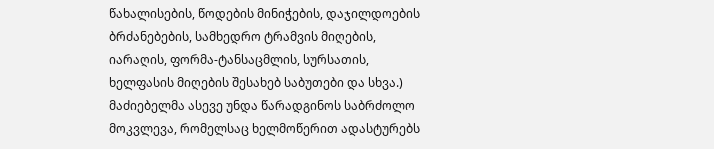წახალისების, წოდების მინიჭების, დაჯილდოების ბრძანებების, სამხედრო ტრამვის მიღების, იარაღის, ფორმა-ტანსაცმლის, სურსათის, ხელფასის მიღების შესახებ საბუთები და სხვა.) მაძიებელმა ასევე უნდა წარადგინოს საბრძოლო მოკვლევა, რომელსაც ხელმოწერით ადასტურებს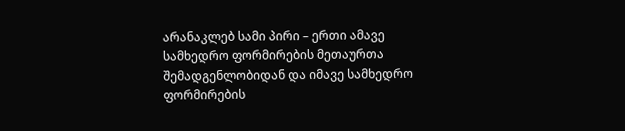არანაკლებ სამი პირი – ერთი ამავე სამხედრო ფორმირების მეთაურთა შემადგენლობიდან და იმავე სამხედრო ფორმირების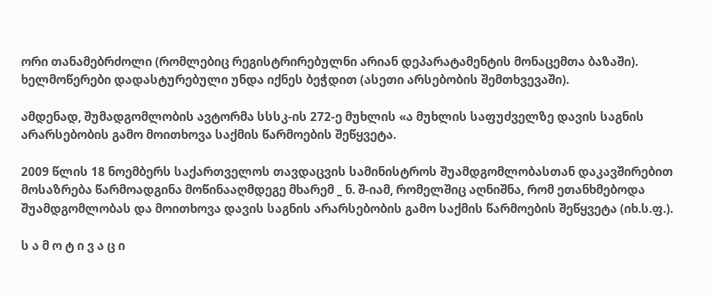ორი თანამებრძოლი (რომლებიც რეგისტრირებულნი არიან დეპარატამენტის მონაცემთა ბაზაში). ხელმოწერები დადასტურებული უნდა იქნეს ბეჭდით (ასეთი არსებობის შემთხვევაში).

ამდენად, შუმადგომლობის ავტორმა სსსკ-ის 272-ე მუხლის «ა მუხლის საფუძველზე დავის საგნის არარსებობის გამო მოითხოვა საქმის წარმოების შეწყვეტა.

2009 წლის 18 ნოემბერს საქართველოს თავდაცვის სამინისტროს შუამდგომლობასთან დაკავშირებით მოსაზრება წარმოადგინა მოწინააღმდეგე მხარემ _ ნ. შ-იამ, რომელშიც აღნიშნა, რომ ეთანხმებოდა შუამდგომლობას და მოითხოვა დავის საგნის არარსებობის გამო საქმის წარმოების შეწყვეტა (იხ.ს.ფ.).

ს ა მ ო ტ ი ვ ა ც ი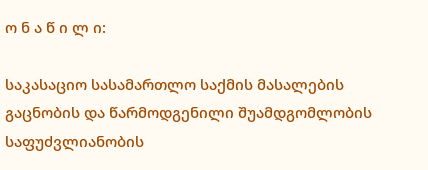ო ნ ა წ ი ლ ი:

საკასაციო სასამართლო საქმის მასალების გაცნობის და წარმოდგენილი შუამდგომლობის საფუძვლიანობის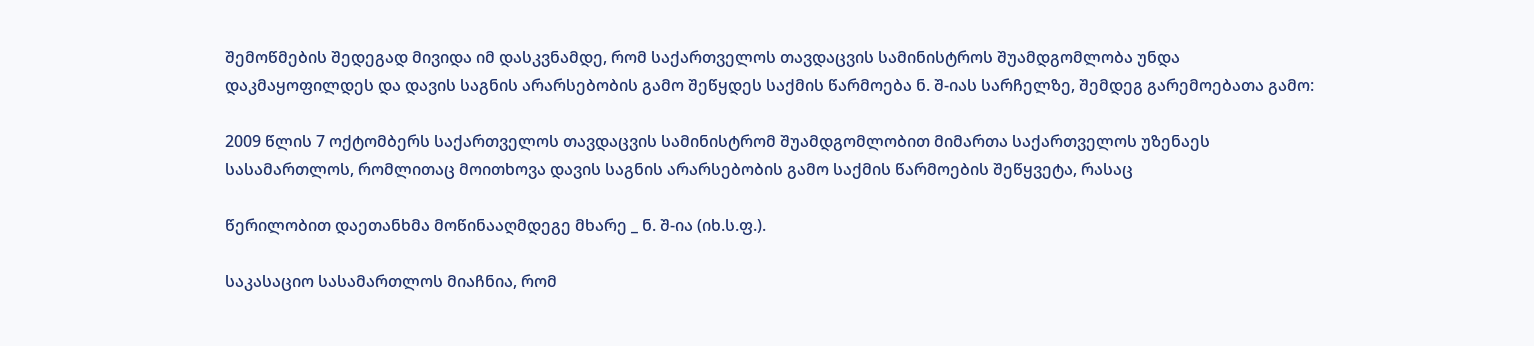შემოწმების შედეგად მივიდა იმ დასკვნამდე, რომ საქართველოს თავდაცვის სამინისტროს შუამდგომლობა უნდა დაკმაყოფილდეს და დავის საგნის არარსებობის გამო შეწყდეს საქმის წარმოება ნ. შ-იას სარჩელზე, შემდეგ გარემოებათა გამო:

2009 წლის 7 ოქტომბერს საქართველოს თავდაცვის სამინისტრომ შუამდგომლობით მიმართა საქართველოს უზენაეს სასამართლოს, რომლითაც მოითხოვა დავის საგნის არარსებობის გამო საქმის წარმოების შეწყვეტა, რასაც

წერილობით დაეთანხმა მოწინააღმდეგე მხარე _ ნ. შ-ია (იხ.ს.ფ.).

საკასაციო სასამართლოს მიაჩნია, რომ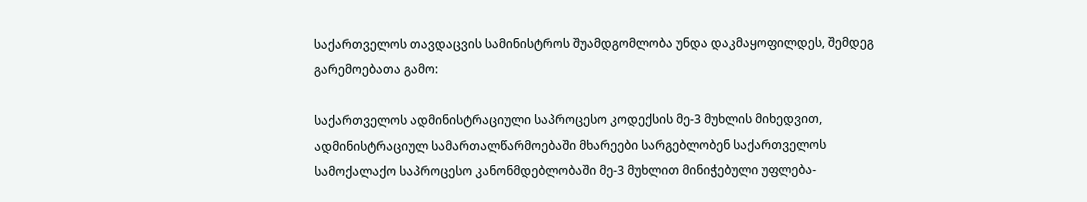საქართველოს თავდაცვის სამინისტროს შუამდგომლობა უნდა დაკმაყოფილდეს, შემდეგ გარემოებათა გამო:

საქართველოს ადმინისტრაციული საპროცესო კოდექსის მე-3 მუხლის მიხედვით, ადმინისტრაციულ სამართალწარმოებაში მხარეები სარგებლობენ საქართველოს სამოქალაქო საპროცესო კანონმდებლობაში მე-3 მუხლით მინიჭებული უფლება-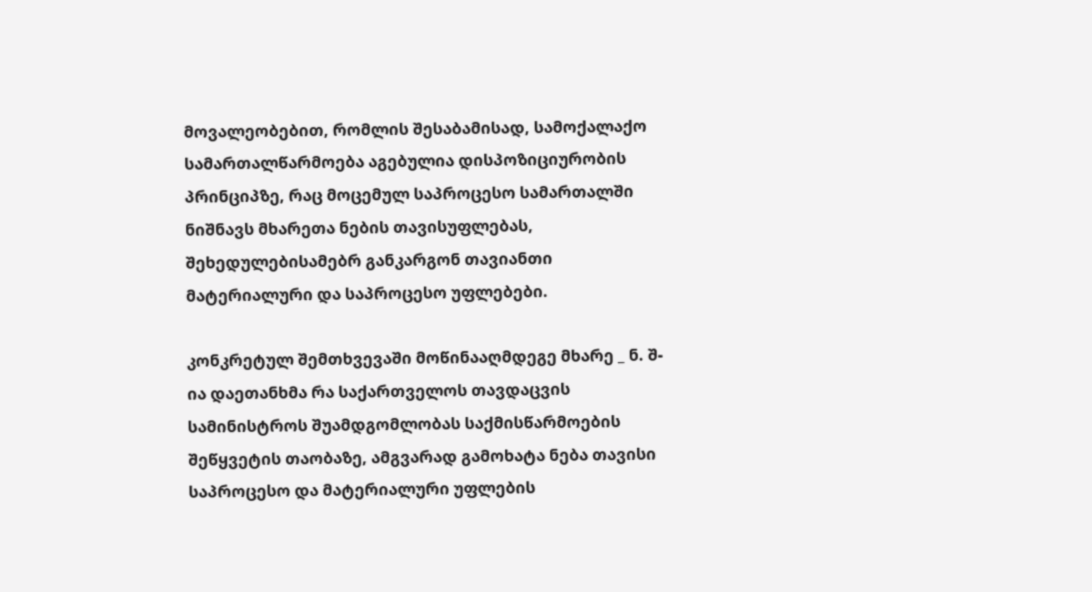მოვალეობებით, რომლის შესაბამისად, სამოქალაქო სამართალწარმოება აგებულია დისპოზიციურობის პრინციპზე, რაც მოცემულ საპროცესო სამართალში ნიშნავს მხარეთა ნების თავისუფლებას, შეხედულებისამებრ განკარგონ თავიანთი მატერიალური და საპროცესო უფლებები.

კონკრეტულ შემთხვევაში მოწინააღმდეგე მხარე _ ნ. შ-ია დაეთანხმა რა საქართველოს თავდაცვის სამინისტროს შუამდგომლობას საქმისწარმოების შეწყვეტის თაობაზე, ამგვარად გამოხატა ნება თავისი საპროცესო და მატერიალური უფლების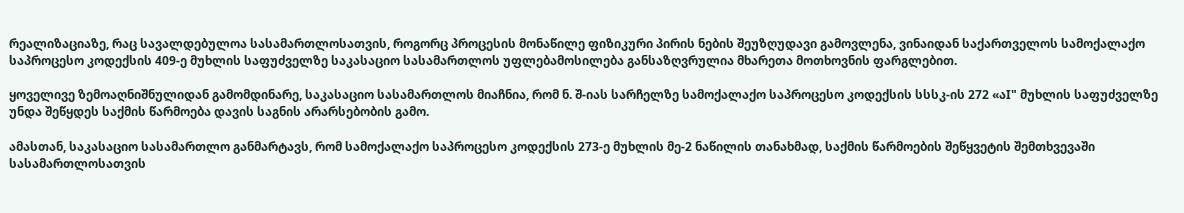რეალიზაციაზე, რაც სავალდებულოა სასამართლოსათვის, როგორც პროცესის მონაწილე ფიზიკური პირის ნების შეუზღუდავი გამოვლენა, ვინაიდან საქართველოს სამოქალაქო საპროცესო კოდექსის 409-ე მუხლის საფუძველზე საკასაციო სასამართლოს უფლებამოსილება განსაზღვრულია მხარეთა მოთხოვნის ფარგლებით.

ყოველივე ზემოაღნიშნულიდან გამომდინარე, საკასაციო სასამართლოს მიაჩნია, რომ ნ. შ-იას სარჩელზე სამოქალაქო საპროცესო კოდექსის სსსკ-ის 272 «აI" მუხლის საფუძველზე უნდა შეწყდეს საქმის წარმოება დავის საგნის არარსებობის გამო.

ამასთან, საკასაციო სასამართლო განმარტავს, რომ სამოქალაქო საპროცესო კოდექსის 273-ე მუხლის მე-2 ნაწილის თანახმად, საქმის წარმოების შეწყვეტის შემთხვევაში სასამართლოსათვის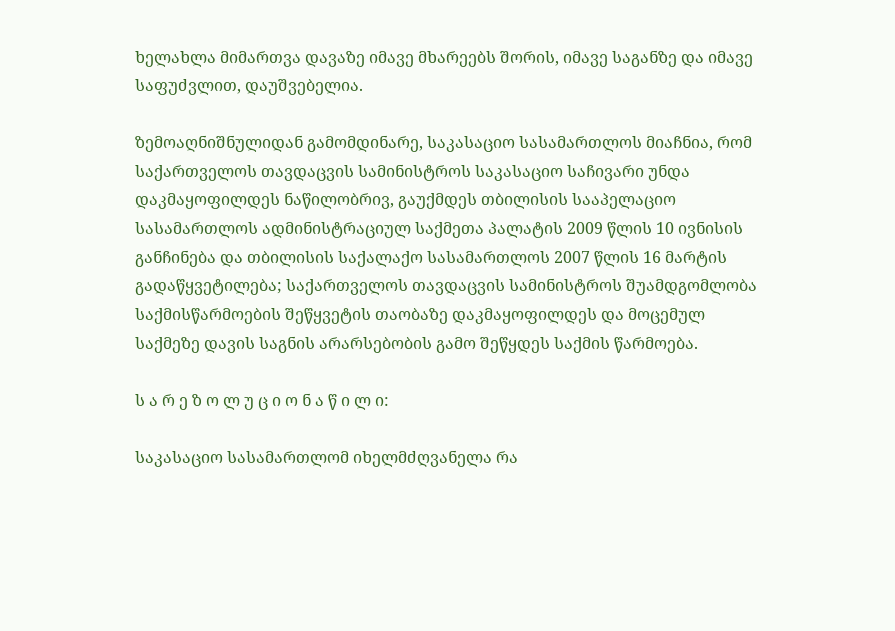ხელახლა მიმართვა დავაზე იმავე მხარეებს შორის, იმავე საგანზე და იმავე საფუძვლით, დაუშვებელია.

ზემოაღნიშნულიდან გამომდინარე, საკასაციო სასამართლოს მიაჩნია, რომ საქართველოს თავდაცვის სამინისტროს საკასაციო საჩივარი უნდა დაკმაყოფილდეს ნაწილობრივ, გაუქმდეს თბილისის სააპელაციო სასამართლოს ადმინისტრაციულ საქმეთა პალატის 2009 წლის 10 ივნისის განჩინება და თბილისის საქალაქო სასამართლოს 2007 წლის 16 მარტის გადაწყვეტილება; საქართველოს თავდაცვის სამინისტროს შუამდგომლობა საქმისწარმოების შეწყვეტის თაობაზე დაკმაყოფილდეს და მოცემულ საქმეზე დავის საგნის არარსებობის გამო შეწყდეს საქმის წარმოება.

ს ა რ ე ზ ო ლ უ ც ი ო ნ ა წ ი ლ ი:

საკასაციო სასამართლომ იხელმძღვანელა რა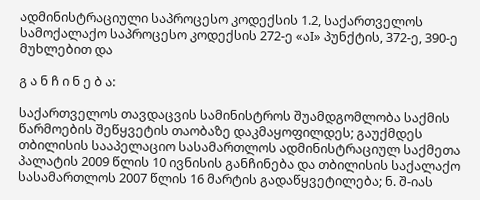ადმინისტრაციული საპროცესო კოდექსის 1.2, საქართველოს სამოქალაქო საპროცესო კოდექსის 272-ე «აI» პუნქტის, 372-ე, 390-ე მუხლებით და

გ ა ნ ჩ ი ნ ე ბ ა:

საქართველოს თავდაცვის სამინისტროს შუამდგომლობა საქმის წარმოების შეწყვეტის თაობაზე დაკმაყოფილდეს; გაუქმდეს თბილისის სააპელაციო სასამართლოს ადმინისტრაციულ საქმეთა პალატის 2009 წლის 10 ივნისის განჩინება და თბილისის საქალაქო სასამართლოს 2007 წლის 16 მარტის გადაწყვეტილება; ნ. შ-იას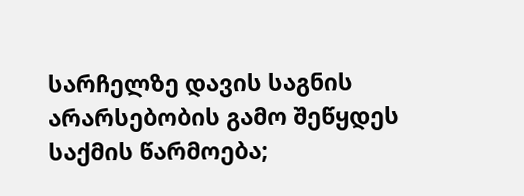სარჩელზე დავის საგნის არარსებობის გამო შეწყდეს საქმის წარმოება;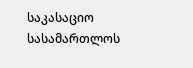საკასაციო სასამართლოს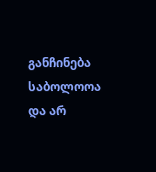განჩინება საბოლოოა და არ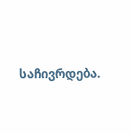საჩივრდება.